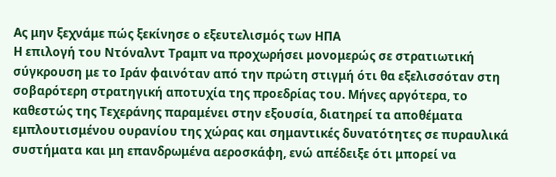Ας μην ξεχνάμε πώς ξεκίνησε ο εξευτελισμός των ΗΠΑ
Η επιλογή του Ντόναλντ Τραμπ να προχωρήσει μονομερώς σε στρατιωτική σύγκρουση με το Ιράν φαινόταν από την πρώτη στιγμή ότι θα εξελισσόταν στη σοβαρότερη στρατηγική αποτυχία της προεδρίας του. Μήνες αργότερα, το καθεστώς της Τεχεράνης παραμένει στην εξουσία, διατηρεί τα αποθέματα εμπλουτισμένου ουρανίου της χώρας και σημαντικές δυνατότητες σε πυραυλικά συστήματα και μη επανδρωμένα αεροσκάφη, ενώ απέδειξε ότι μπορεί να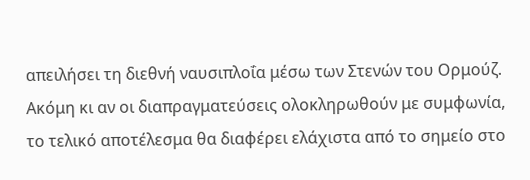απειλήσει τη διεθνή ναυσιπλοΐα μέσω των Στενών του Ορμούζ.
Ακόμη κι αν οι διαπραγματεύσεις ολοκληρωθούν με συμφωνία, το τελικό αποτέλεσμα θα διαφέρει ελάχιστα από το σημείο στο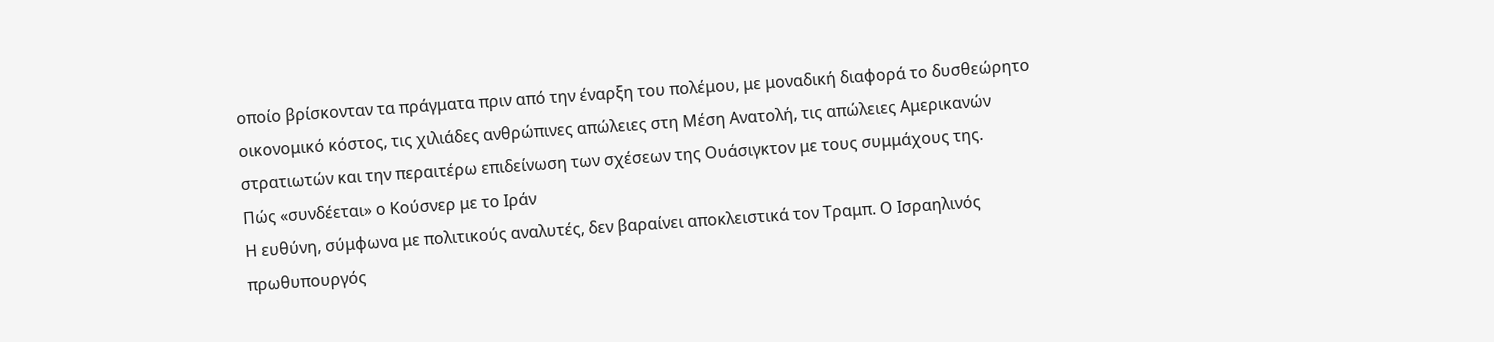οποίο βρίσκονταν τα πράγματα πριν από την έναρξη του πολέμου, με μοναδική διαφορά το δυσθεώρητο οικονομικό κόστος, τις χιλιάδες ανθρώπινες απώλειες στη Μέση Ανατολή, τις απώλειες Αμερικανών στρατιωτών και την περαιτέρω επιδείνωση των σχέσεων της Ουάσιγκτον με τους συμμάχους της.
Πώς «συνδέεται» ο Κούσνερ με το Ιράν
Η ευθύνη, σύμφωνα με πολιτικούς αναλυτές, δεν βαραίνει αποκλειστικά τον Τραμπ. Ο Ισραηλινός πρωθυπουργός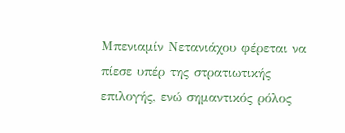Μπενιαμίν Νετανιάχου φέρεται να πίεσε υπέρ της στρατιωτικής επιλογής, ενώ σημαντικός ρόλος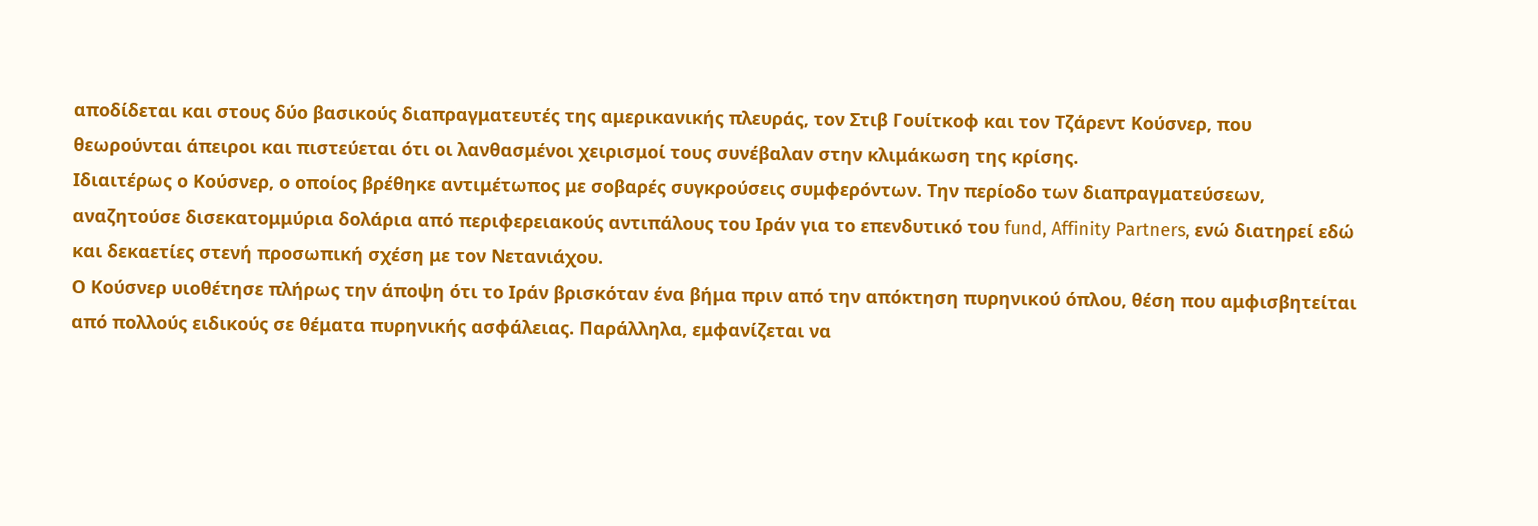αποδίδεται και στους δύο βασικούς διαπραγματευτές της αμερικανικής πλευράς, τον Στιβ Γουίτκοφ και τον Τζάρεντ Κούσνερ, που θεωρούνται άπειροι και πιστεύεται ότι οι λανθασμένοι χειρισμοί τους συνέβαλαν στην κλιμάκωση της κρίσης.
Ιδιαιτέρως ο Κούσνερ, ο οποίος βρέθηκε αντιμέτωπος με σοβαρές συγκρούσεις συμφερόντων. Την περίοδο των διαπραγματεύσεων, αναζητούσε δισεκατομμύρια δολάρια από περιφερειακούς αντιπάλους του Ιράν για το επενδυτικό του fund, Affinity Partners, ενώ διατηρεί εδώ και δεκαετίες στενή προσωπική σχέση με τον Νετανιάχου.
Ο Κούσνερ υιοθέτησε πλήρως την άποψη ότι το Ιράν βρισκόταν ένα βήμα πριν από την απόκτηση πυρηνικού όπλου, θέση που αμφισβητείται από πολλούς ειδικούς σε θέματα πυρηνικής ασφάλειας. Παράλληλα, εμφανίζεται να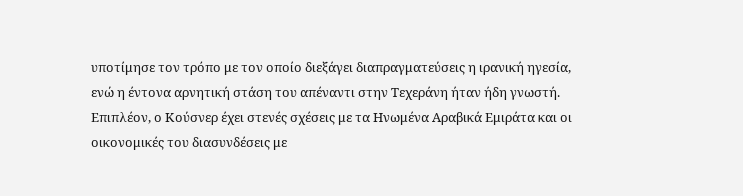υποτίμησε τον τρόπο με τον οποίο διεξάγει διαπραγματεύσεις η ιρανική ηγεσία, ενώ η έντονα αρνητική στάση του απέναντι στην Τεχεράνη ήταν ήδη γνωστή.
Επιπλέον, ο Κούσνερ έχει στενές σχέσεις με τα Ηνωμένα Αραβικά Εμιράτα και οι οικονομικές του διασυνδέσεις με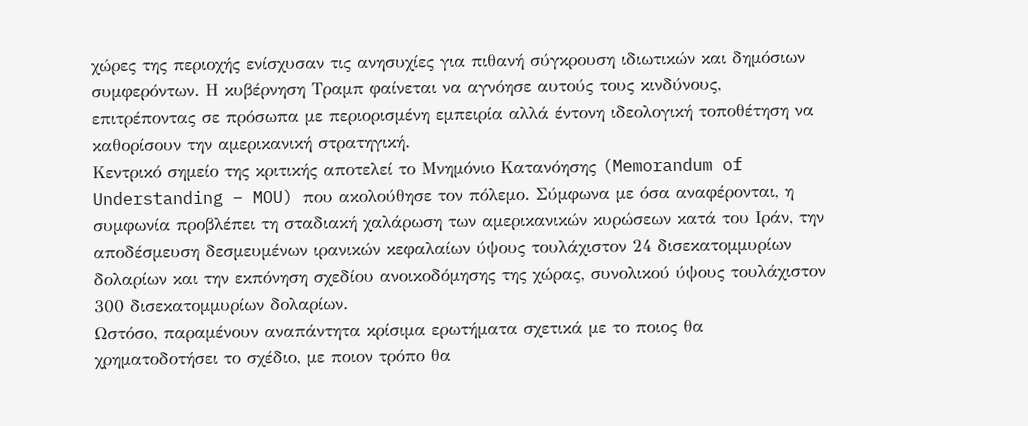χώρες της περιοχής ενίσχυσαν τις ανησυχίες για πιθανή σύγκρουση ιδιωτικών και δημόσιων συμφερόντων. Η κυβέρνηση Τραμπ φαίνεται να αγνόησε αυτούς τους κινδύνους, επιτρέποντας σε πρόσωπα με περιορισμένη εμπειρία αλλά έντονη ιδεολογική τοποθέτηση να καθορίσουν την αμερικανική στρατηγική.
Κεντρικό σημείο της κριτικής αποτελεί το Μνημόνιο Κατανόησης (Memorandum of Understanding – MOU) που ακολούθησε τον πόλεμο. Σύμφωνα με όσα αναφέρονται, η συμφωνία προβλέπει τη σταδιακή χαλάρωση των αμερικανικών κυρώσεων κατά του Ιράν, την αποδέσμευση δεσμευμένων ιρανικών κεφαλαίων ύψους τουλάχιστον 24 δισεκατομμυρίων δολαρίων και την εκπόνηση σχεδίου ανοικοδόμησης της χώρας, συνολικού ύψους τουλάχιστον 300 δισεκατομμυρίων δολαρίων.
Ωστόσο, παραμένουν αναπάντητα κρίσιμα ερωτήματα σχετικά με το ποιος θα χρηματοδοτήσει το σχέδιο, με ποιον τρόπο θα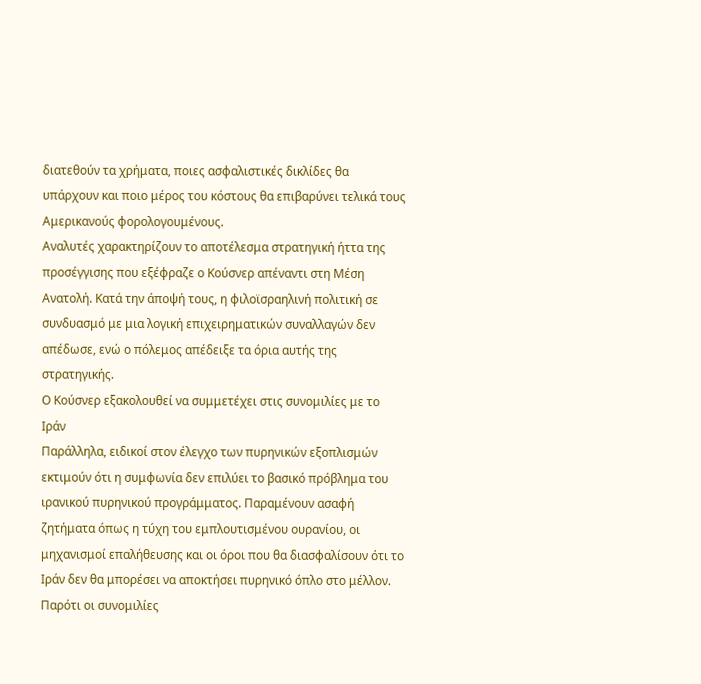διατεθούν τα χρήματα, ποιες ασφαλιστικές δικλίδες θα υπάρχουν και ποιο μέρος του κόστους θα επιβαρύνει τελικά τους Αμερικανούς φορολογουμένους.
Αναλυτές χαρακτηρίζουν το αποτέλεσμα στρατηγική ήττα της προσέγγισης που εξέφραζε ο Κούσνερ απέναντι στη Μέση Ανατολή. Κατά την άποψή τους, η φιλοϊσραηλινή πολιτική σε συνδυασμό με μια λογική επιχειρηματικών συναλλαγών δεν απέδωσε, ενώ ο πόλεμος απέδειξε τα όρια αυτής της στρατηγικής.
Ο Κούσνερ εξακολουθεί να συμμετέχει στις συνομιλίες με το Ιράν
Παράλληλα, ειδικοί στον έλεγχο των πυρηνικών εξοπλισμών εκτιμούν ότι η συμφωνία δεν επιλύει το βασικό πρόβλημα του ιρανικού πυρηνικού προγράμματος. Παραμένουν ασαφή ζητήματα όπως η τύχη του εμπλουτισμένου ουρανίου, οι μηχανισμοί επαλήθευσης και οι όροι που θα διασφαλίσουν ότι το Ιράν δεν θα μπορέσει να αποκτήσει πυρηνικό όπλο στο μέλλον.
Παρότι οι συνομιλίες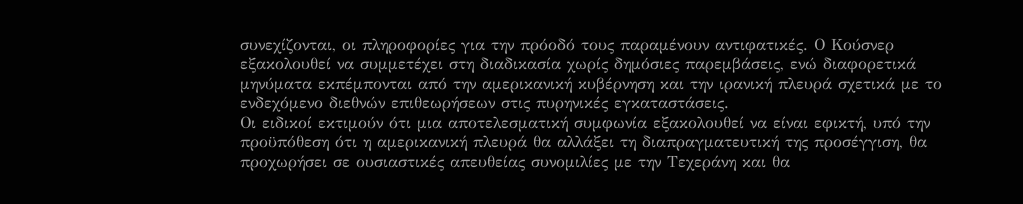συνεχίζονται, οι πληροφορίες για την πρόοδό τους παραμένουν αντιφατικές. Ο Κούσνερ εξακολουθεί να συμμετέχει στη διαδικασία χωρίς δημόσιες παρεμβάσεις, ενώ διαφορετικά μηνύματα εκπέμπονται από την αμερικανική κυβέρνηση και την ιρανική πλευρά σχετικά με το ενδεχόμενο διεθνών επιθεωρήσεων στις πυρηνικές εγκαταστάσεις.
Οι ειδικοί εκτιμούν ότι μια αποτελεσματική συμφωνία εξακολουθεί να είναι εφικτή, υπό την προϋπόθεση ότι η αμερικανική πλευρά θα αλλάξει τη διαπραγματευτική της προσέγγιση, θα προχωρήσει σε ουσιαστικές απευθείας συνομιλίες με την Τεχεράνη και θα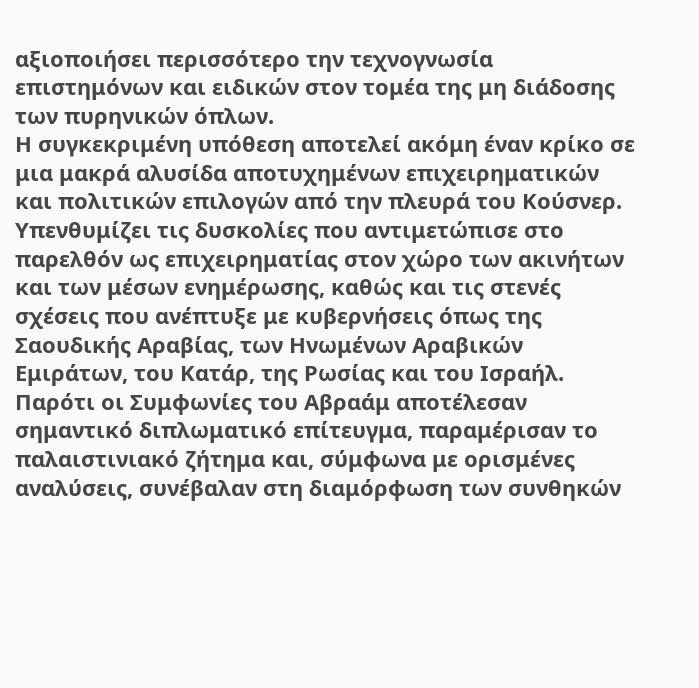αξιοποιήσει περισσότερο την τεχνογνωσία επιστημόνων και ειδικών στον τομέα της μη διάδοσης των πυρηνικών όπλων.
Η συγκεκριμένη υπόθεση αποτελεί ακόμη έναν κρίκο σε μια μακρά αλυσίδα αποτυχημένων επιχειρηματικών και πολιτικών επιλογών από την πλευρά του Κούσνερ. Υπενθυμίζει τις δυσκολίες που αντιμετώπισε στο παρελθόν ως επιχειρηματίας στον χώρο των ακινήτων και των μέσων ενημέρωσης, καθώς και τις στενές σχέσεις που ανέπτυξε με κυβερνήσεις όπως της Σαουδικής Αραβίας, των Ηνωμένων Αραβικών Εμιράτων, του Κατάρ, της Ρωσίας και του Ισραήλ.
Παρότι οι Συμφωνίες του Αβραάμ αποτέλεσαν σημαντικό διπλωματικό επίτευγμα, παραμέρισαν το παλαιστινιακό ζήτημα και, σύμφωνα με ορισμένες αναλύσεις, συνέβαλαν στη διαμόρφωση των συνθηκών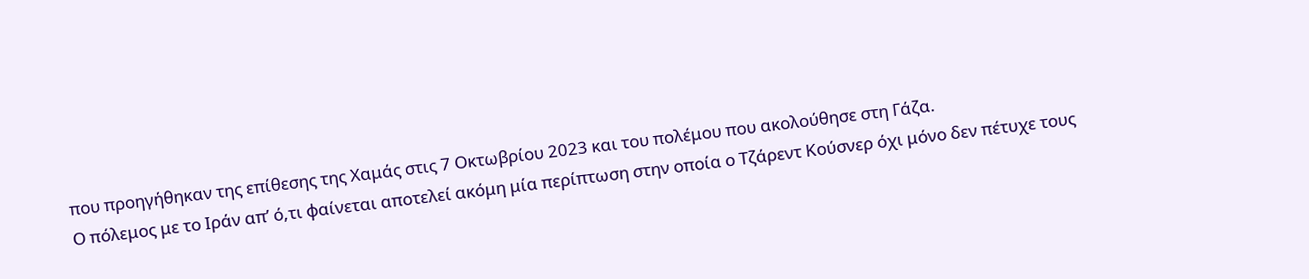που προηγήθηκαν της επίθεσης της Χαμάς στις 7 Οκτωβρίου 2023 και του πολέμου που ακολούθησε στη Γάζα.
Ο πόλεμος με το Ιράν απ’ ό,τι φαίνεται αποτελεί ακόμη μία περίπτωση στην οποία ο Τζάρεντ Κούσνερ όχι μόνο δεν πέτυχε τους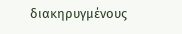διακηρυγμένους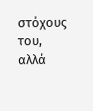στόχους του, αλλά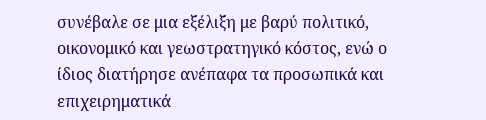συνέβαλε σε μια εξέλιξη με βαρύ πολιτικό, οικονομικό και γεωστρατηγικό κόστος, ενώ ο ίδιος διατήρησε ανέπαφα τα προσωπικά και επιχειρηματικά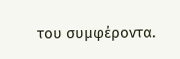του συμφέροντα.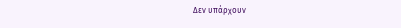Δεν υπάρχουν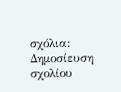σχόλια:
Δημοσίευση σχολίου